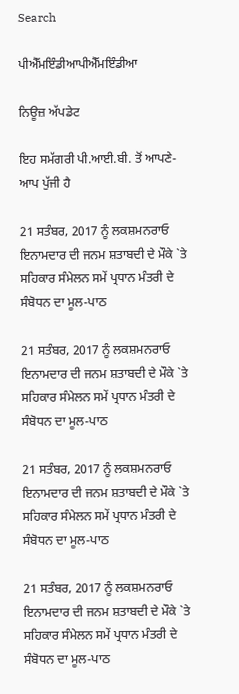Search

ਪੀਐੱਮਇੰਡੀਆਪੀਐੱਮਇੰਡੀਆ

ਨਿਊਜ਼ ਅੱਪਡੇਟ

ਇਹ ਸਮੱਗਰੀ ਪੀ.ਆਈ.ਬੀ. ਤੋਂ ਆਪਣੇ-ਆਪ ਪੁੱਜੀ ਹੈ

21 ਸਤੰਬਰ, 2017 ਨੂੰ ਲਕਸ਼ਮਨਰਾਓ ਇਨਾਮਦਾਰ ਦੀ ਜਨਮ ਸ਼ਤਾਬਦੀ ਦੇ ਮੌਕੇ `ਤੇ ਸਹਿਕਾਰ ਸੰਮੇਲਨ ਸਮੇਂ ਪ੍ਰਧਾਨ ਮੰਤਰੀ ਦੇ ਸੰਬੋਧਨ ਦਾ ਮੂਲ-ਪਾਠ

21 ਸਤੰਬਰ, 2017 ਨੂੰ ਲਕਸ਼ਮਨਰਾਓ ਇਨਾਮਦਾਰ ਦੀ ਜਨਮ ਸ਼ਤਾਬਦੀ ਦੇ ਮੌਕੇ `ਤੇ ਸਹਿਕਾਰ ਸੰਮੇਲਨ ਸਮੇਂ ਪ੍ਰਧਾਨ ਮੰਤਰੀ ਦੇ ਸੰਬੋਧਨ ਦਾ ਮੂਲ-ਪਾਠ

21 ਸਤੰਬਰ, 2017 ਨੂੰ ਲਕਸ਼ਮਨਰਾਓ ਇਨਾਮਦਾਰ ਦੀ ਜਨਮ ਸ਼ਤਾਬਦੀ ਦੇ ਮੌਕੇ `ਤੇ ਸਹਿਕਾਰ ਸੰਮੇਲਨ ਸਮੇਂ ਪ੍ਰਧਾਨ ਮੰਤਰੀ ਦੇ ਸੰਬੋਧਨ ਦਾ ਮੂਲ-ਪਾਠ

21 ਸਤੰਬਰ, 2017 ਨੂੰ ਲਕਸ਼ਮਨਰਾਓ ਇਨਾਮਦਾਰ ਦੀ ਜਨਮ ਸ਼ਤਾਬਦੀ ਦੇ ਮੌਕੇ `ਤੇ ਸਹਿਕਾਰ ਸੰਮੇਲਨ ਸਮੇਂ ਪ੍ਰਧਾਨ ਮੰਤਰੀ ਦੇ ਸੰਬੋਧਨ ਦਾ ਮੂਲ-ਪਾਠ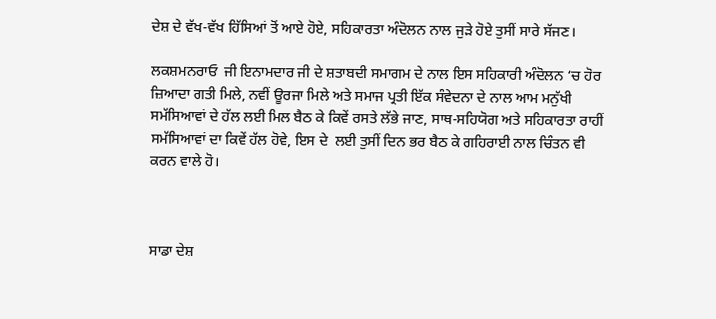ਦੇਸ਼ ਦੇ ਵੱਖ-ਵੱਖ ਹਿੱਸਿਆਂ ਤੋਂ ਆਏ ਹੋਏ, ਸਹਿਕਾਰਤਾ ਅੰਦੋਲਨ ਨਾਲ ਜੁੜੇ ਹੋਏ ਤੁਸੀਂ ਸਾਰੇ ਸੱਜਣ।

ਲਕਸ਼ਮਨਰਾਓ  ਜੀ ਇਨਾਮਦਾਰ ਜੀ ਦੇ ਸ਼ਤਾਬਦੀ ਸਮਾਗਮ ਦੇ ਨਾਲ ਇਸ ਸਹਿਕਾਰੀ ਅੰਦੋਲਨ ‘ਚ ਹੋਰ ਜ਼ਿਆਦਾ ਗਤੀ ਮਿਲੇ, ਨਵੀਂ ਊਰਜਾ ਮਿਲੇ ਅਤੇ ਸਮਾਜ ਪ੍ਰਤੀ ਇੱਕ ਸੰਵੇਦਨਾ ਦੇ ਨਾਲ ਆਮ ਮਨੁੱਖੀ ਸਮੱਸਿਆਵਾਂ ਦੇ ਹੱਲ ਲਈ ਮਿਲ ਬੈਠ ਕੇ ਕਿਵੇਂ ਰਸਤੇ ਲੱਭੇ ਜਾਣ, ਸਾਥ-ਸਹਿਯੋਗ ਅਤੇ ਸਹਿਕਾਰਤਾ ਰਾਹੀਂ ਸਮੱਸਿਆਵਾਂ ਦਾ ਕਿਵੇਂ ਹੱਲ ਹੋਵੇ, ਇਸ ਦੇ  ਲਈ ਤੁਸੀਂ ਦਿਨ ਭਰ ਬੈਠ ਕੇ ਗਹਿਰਾਈ ਨਾਲ ਚਿੰਤਨ ਵੀ ਕਰਨ ਵਾਲੇ ਹੋ।



ਸਾਡਾ ਦੇਸ਼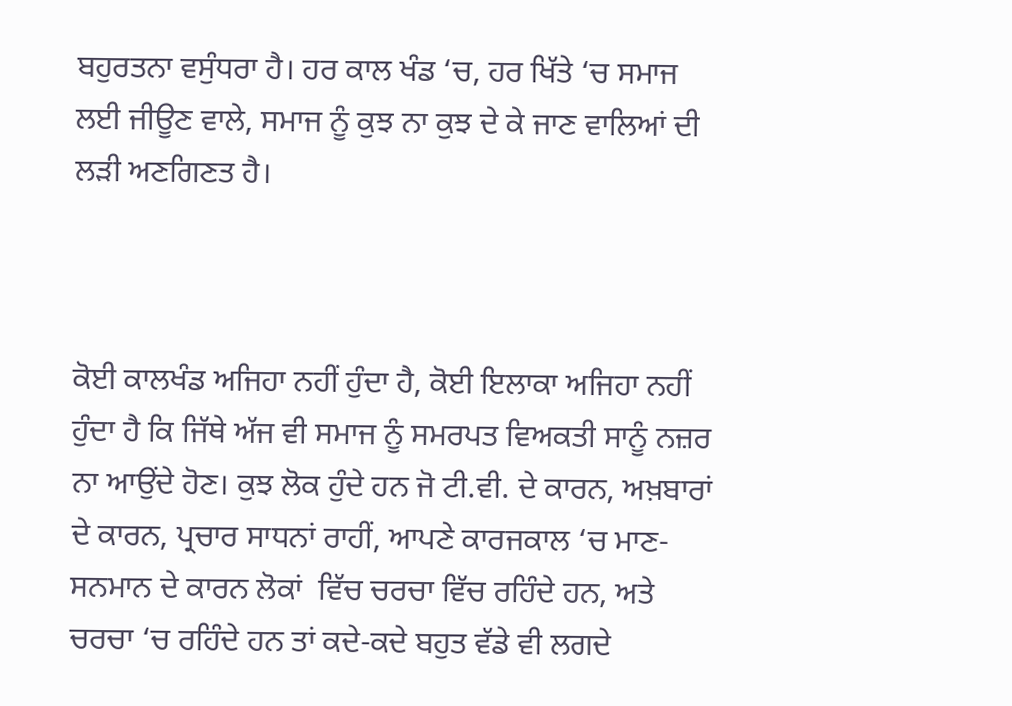ਬਹੁਰਤਨਾ ਵਸੁੰਧਰਾ ਹੈ। ਹਰ ਕਾਲ ਖੰਡ ‘ਚ, ਹਰ ਖਿੱਤੇ ‘ਚ ਸਮਾਜ ਲਈ ਜੀਊਣ ਵਾਲੇ, ਸਮਾਜ ਨੂੰ ਕੁਝ ਨਾ ਕੁਝ ਦੇ ਕੇ ਜਾਣ ਵਾਲਿਆਂ ਦੀ ਲੜੀ ਅਣਗਿਣਤ ਹੈ।



ਕੋਈ ਕਾਲਖੰਡ ਅਜਿਹਾ ਨਹੀਂ ਹੁੰਦਾ ਹੈ, ਕੋਈ ਇਲਾਕਾ ਅਜਿਹਾ ਨਹੀਂ ਹੁੰਦਾ ਹੈ ਕਿ ਜਿੱਥੇ ਅੱਜ ਵੀ ਸਮਾਜ ਨੂੰ ਸਮਰਪਤ ਵਿਅਕਤੀ ਸਾਨੂੰ ਨਜ਼ਰ ਨਾ ਆਉਂਦੇ ਹੋਣ। ਕੁਝ ਲੋਕ ਹੁੰਦੇ ਹਨ ਜੋ ਟੀ.ਵੀ. ਦੇ ਕਾਰਨ, ਅਖ਼ਬਾਰਾਂ  ਦੇ ਕਾਰਨ, ਪ੍ਰਚਾਰ ਸਾਧਨਾਂ ਰਾਹੀਂ, ਆਪਣੇ ਕਾਰਜਕਾਲ ‘ਚ ਮਾਣ-ਸਨਮਾਨ ਦੇ ਕਾਰਨ ਲੋਕਾਂ  ਵਿੱਚ ਚਰਚਾ ਵਿੱਚ ਰਹਿੰਦੇ ਹਨ, ਅਤੇ ਚਰਚਾ ‘ਚ ਰਹਿੰਦੇ ਹਨ ਤਾਂ ਕਦੇ-ਕਦੇ ਬਹੁਤ ਵੱਡੇ ਵੀ ਲਗਦੇ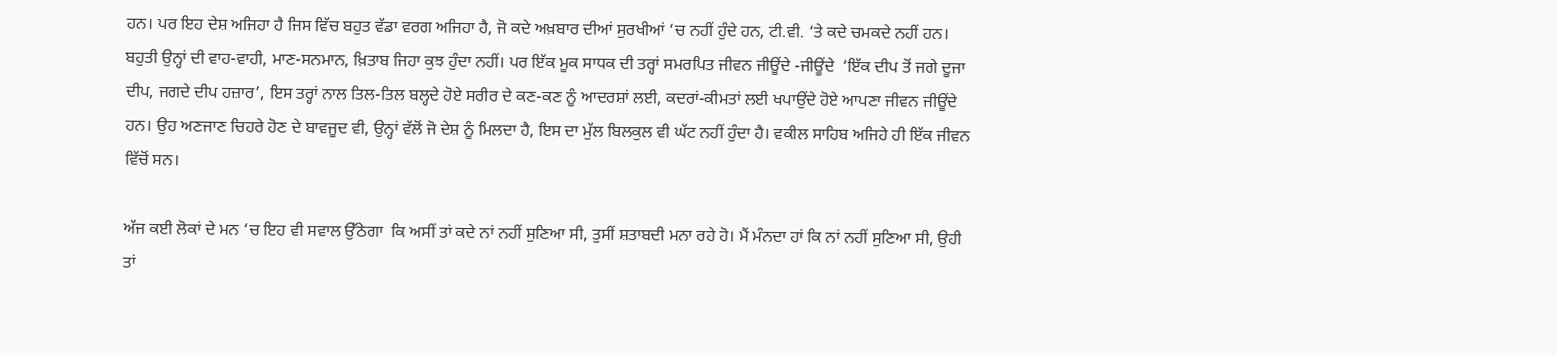ਹਨ। ਪਰ ਇਹ ਦੇਸ਼ ਅਜਿਹਾ ਹੈ ਜਿਸ ਵਿੱਚ ਬਹੁਤ ਵੱਡਾ ਵਰਗ ਅਜਿਹਾ ਹੈ, ਜੋ ਕਦੇ ਅਖ਼ਬਾਰ ਦੀਆਂ ਸੁਰਖੀਆਂ ‘ਚ ਨਹੀਂ ਹੁੰਦੇ ਹਨ, ਟੀ.ਵੀ. ‘ਤੇ ਕਦੇ ਚਮਕਦੇ ਨਹੀਂ ਹਨ। ਬਹੁਤੀ ਉਨ੍ਹਾਂ ਦੀ ਵਾਹ-ਵਾਹੀ, ਮਾਣ-ਸਨਮਾਨ, ਖ਼ਿਤਾਬ ਜਿਹਾ ਕੁਝ ਹੁੰਦਾ ਨਹੀਂ। ਪਰ ਇੱਕ ਮੂਕ ਸਾਧਕ ਦੀ ਤਰ੍ਹਾਂ ਸਮਰਪਿਤ ਜੀਵਨ ਜੀਊਂਦੇ -ਜੀਊਂਦੇ  ‘ਇੱਕ ਦੀਪ ਤੋਂ ਜਗੇ ਦੂਜਾ ਦੀਪ, ਜਗਦੇ ਦੀਪ ਹਜ਼ਾਰ’, ਇਸ ਤਰ੍ਹਾਂ ਨਾਲ ਤਿਲ-ਤਿਲ ਬਲ੍ਹਦੇ ਹੋਏ ਸਰੀਰ ਦੇ ਕਣ-ਕਣ ਨੂੰ ਆਦਰਸ਼ਾਂ ਲਈ, ਕਦਰਾਂ-ਕੀਮਤਾਂ ਲਈ ਖਪਾਉਂਦੇ ਹੋਏ ਆਪਣਾ ਜੀਵਨ ਜੀਊਂਦੇ  ਹਨ। ਉਹ ਅਣਜਾਣ ਚਿਹਰੇ ਹੋਣ ਦੇ ਬਾਵਜੂਦ ਵੀ, ਉਨ੍ਹਾਂ ਵੱਲੋਂ ਜੋ ਦੇਸ਼ ਨੂੰ ਮਿਲਦਾ ਹੈ, ਇਸ ਦਾ ਮੁੱਲ ਬਿਲਕੁਲ ਵੀ ਘੱਟ ਨਹੀਂ ਹੁੰਦਾ ਹੈ। ਵਕੀਲ ਸਾਹਿਬ ਅਜਿਹੇ ਹੀ ਇੱਕ ਜੀਵਨ ਵਿੱਚੋਂ ਸਨ।

ਅੱਜ ਕਈ ਲੋਕਾਂ ਦੇ ਮਨ ‘ਚ ਇਹ ਵੀ ਸਵਾਲ ਉੱਠੇਗਾ  ਕਿ ਅਸੀਂ ਤਾਂ ਕਦੇ ਨਾਂ ਨਹੀਂ ਸੁਣਿਆ ਸੀ, ਤੁਸੀਂ ਸ਼ਤਾਬਦੀ ਮਨਾ ਰਹੇ ਹੋ। ਮੈਂ ਮੰਨਦਾ ਹਾਂ ਕਿ ਨਾਂ ਨਹੀਂ ਸੁਣਿਆ ਸੀ, ਉਹੀ ਤਾਂ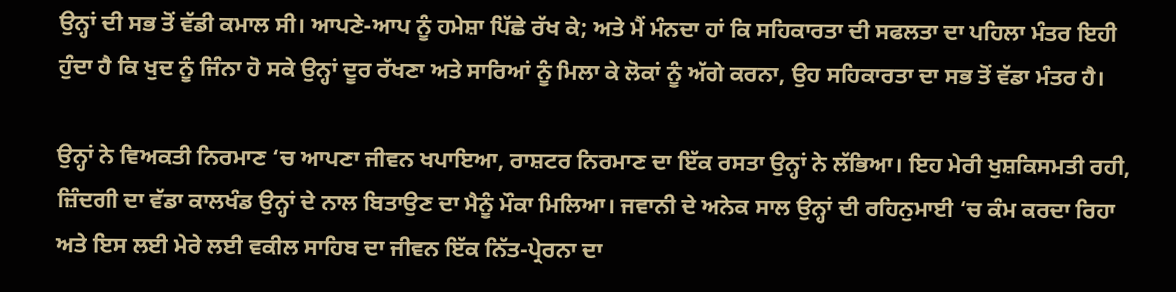ਉਨ੍ਹਾਂ ਦੀ ਸਭ ਤੋਂ ਵੱਡੀ ਕਮਾਲ ਸੀ। ਆਪਣੇ-ਆਪ ਨੂੰ ਹਮੇਸ਼ਾ ਪਿੱਛੇ ਰੱਖ ਕੇ; ਅਤੇ ਮੈਂ ਮੰਨਦਾ ਹਾਂ ਕਿ ਸਹਿਕਾਰਤਾ ਦੀ ਸਫਲਤਾ ਦਾ ਪਹਿਲਾ ਮੰਤਰ ਇਹੀ ਹੁੰਦਾ ਹੈ ਕਿ ਖੁਦ ਨੂੰ ਜਿੰਨਾ ਹੋ ਸਕੇ ਉਨ੍ਹਾਂ ਦੂਰ ਰੱਖਣਾ ਅਤੇ ਸਾਰਿਆਂ ਨੂੰ ਮਿਲਾ ਕੇ ਲੋਕਾਂ ਨੂੰ ਅੱਗੇ ਕਰਨਾ, ਉਹ ਸਹਿਕਾਰਤਾ ਦਾ ਸਭ ਤੋਂ ਵੱਡਾ ਮੰਤਰ ਹੈ।

ਉਨ੍ਹਾਂ ਨੇ ਵਿਅਕਤੀ ਨਿਰਮਾਣ ‘ਚ ਆਪਣਾ ਜੀਵਨ ਖਪਾਇਆ, ਰਾਸ਼ਟਰ ਨਿਰਮਾਣ ਦਾ ਇੱਕ ਰਸਤਾ ਉਨ੍ਹਾਂ ਨੇ ਲੱਭਿਆ। ਇਹ ਮੇਰੀ ਖੁਸ਼ਕਿਸਮਤੀ ਰਹੀ, ਜ਼ਿੰਦਗੀ ਦਾ ਵੱਡਾ ਕਾਲਖੰਡ ਉਨ੍ਹਾਂ ਦੇ ਨਾਲ ਬਿਤਾਉਣ ਦਾ ਮੈਨੂੰ ਮੌਕਾ ਮਿਲਿਆ। ਜਵਾਨੀ ਦੇ ਅਨੇਕ ਸਾਲ ਉਨ੍ਹਾਂ ਦੀ ਰਹਿਨੁਮਾਈ ‘ਚ ਕੰਮ ਕਰਦਾ ਰਿਹਾ ਅਤੇ ਇਸ ਲਈ ਮੇਰੇ ਲਈ ਵਕੀਲ ਸਾਹਿਬ ਦਾ ਜੀਵਨ ਇੱਕ ਨਿੱਤ-ਪ੍ਰੇਰਨਾ ਦਾ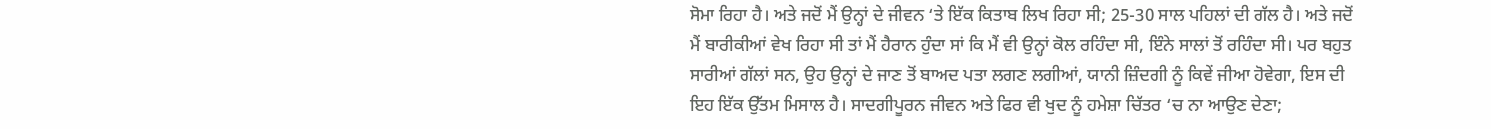ਸੋਮਾ ਰਿਹਾ ਹੈ। ਅਤੇ ਜਦੋਂ ਮੈਂ ਉਨ੍ਹਾਂ ਦੇ ਜੀਵਨ ‘ਤੇ ਇੱਕ ਕਿਤਾਬ ਲਿਖ ਰਿਹਾ ਸੀ; 25-30 ਸਾਲ ਪਹਿਲਾਂ ਦੀ ਗੱਲ ਹੈ। ਅਤੇ ਜਦੋਂ ਮੈਂ ਬਾਰੀਕੀਆਂ ਵੇਖ ਰਿਹਾ ਸੀ ਤਾਂ ਮੈਂ ਹੈਰਾਨ ਹੁੰਦਾ ਸਾਂ ਕਿ ਮੈਂ ਵੀ ਉਨ੍ਹਾਂ ਕੋਲ ਰਹਿੰਦਾ ਸੀ, ਇੰਨੇ ਸਾਲਾਂ ਤੋਂ ਰਹਿੰਦਾ ਸੀ। ਪਰ ਬਹੁਤ ਸਾਰੀਆਂ ਗੱਲਾਂ ਸਨ, ਉਹ ਉਨ੍ਹਾਂ ਦੇ ਜਾਣ ਤੋਂ ਬਾਅਦ ਪਤਾ ਲਗਣ ਲਗੀਆਂ, ਯਾਨੀ ਜ਼ਿੰਦਗੀ ਨੂੰ ਕਿਵੇਂ ਜੀਆ ਹੋਵੇਗਾ, ਇਸ ਦੀ ਇਹ ਇੱਕ ਉੱਤਮ ਮਿਸਾਲ ਹੈ। ਸਾਦਗੀਪੂਰਨ ਜੀਵਨ ਅਤੇ ਫਿਰ ਵੀ ਖੁਦ ਨੂੰ ਹਮੇਸ਼ਾ ਚਿੱਤਰ ‘ਚ ਨਾ ਆਉਣ ਦੇਣਾ;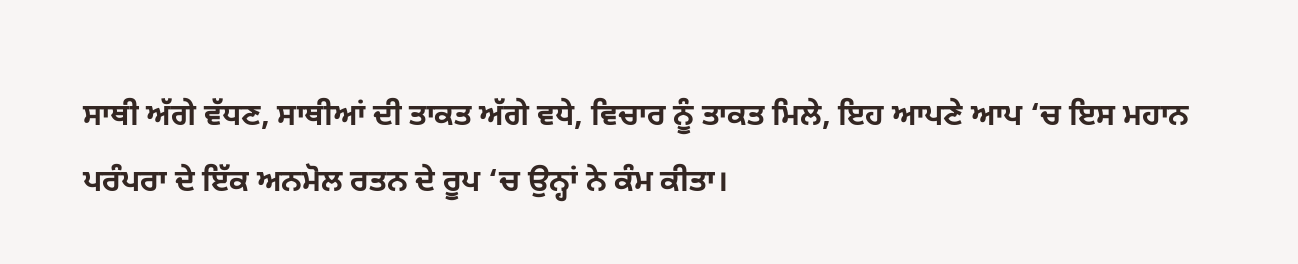ਸਾਥੀ ਅੱਗੇ ਵੱਧਣ, ਸਾਥੀਆਂ ਦੀ ਤਾਕਤ ਅੱਗੇ ਵਧੇ, ਵਿਚਾਰ ਨੂੰ ਤਾਕਤ ਮਿਲੇ, ਇਹ ਆਪਣੇ ਆਪ ‘ਚ ਇਸ ਮਹਾਨ ਪਰੰਪਰਾ ਦੇ ਇੱਕ ਅਨਮੋਲ ਰਤਨ ਦੇ ਰੂਪ ‘ਚ ਉਨ੍ਹਾਂ ਨੇ ਕੰਮ ਕੀਤਾ।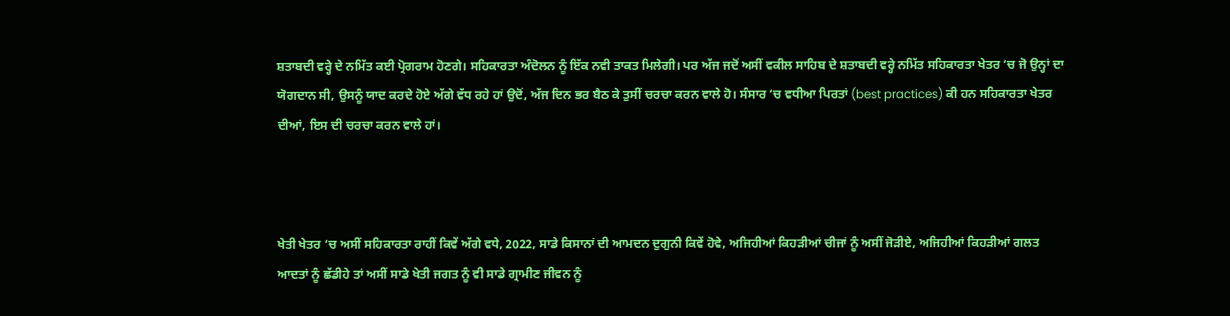ਸ਼ਤਾਬਦੀ ਵਰ੍ਹੇ ਦੇ ਨਮਿੱਤ ਕਈ ਪ੍ਰੋਗਰਾਮ ਹੋਣਗੇ। ਸਹਿਕਾਰਤਾ ਅੰਦੋਲਨ ਨੂੰ ਇੱਕ ਨਵੀ ਤਾਕਤ ਮਿਲੇਗੀ। ਪਰ ਅੱਜ ਜਦੋਂ ਅਸੀਂ ਵਕੀਲ ਸਾਹਿਬ ਦੇ ਸ਼ਤਾਬਦੀ ਵਰ੍ਹੇ ਨਮਿੱਤ ਸਹਿਕਾਰਤਾ ਖੇਤਰ ‘ਚ ਜੋ ਉਨ੍ਹਾਂ ਦਾ ਯੋਗਦਾਨ ਸੀ, ਉਸਨੂੰ ਯਾਦ ਕਰਦੇ ਹੋਏ ਅੱਗੇ ਵੱਧ ਰਹੇ ਹਾਂ ਉਦੋਂ, ਅੱਜ ਦਿਨ ਭਰ ਬੈਠ ਕੇ ਤੁਸੀਂ ਚਰਚਾ ਕਰਨ ਵਾਲੇ ਹੋ। ਸੰਸਾਰ ‘ਚ ਵਧੀਆ ਪਿਰਤਾਂ (best practices) ਕੀ ਹਨ ਸਹਿਕਾਰਤਾ ਖੇਤਰ ਦੀਆਂ, ਇਸ ਦੀ ਚਰਚਾ ਕਰਨ ਵਾਲੇ ਹਾਂ।



ਖੇਤੀ ਖੇਤਰ ‘ਚ ਅਸੀਂ ਸਹਿਕਾਰਤਾ ਰਾਹੀਂ ਕਿਵੇਂ ਅੱਗੇ ਵਧੇ, 2022, ਸਾਡੇ ਕਿਸਾਨਾਂ ਦੀ ਆਮਦਨ ਦੁਗੁਨੀ ਕਿਵੇਂ ਹੋਵੇ, ਅਜਿਹੀਆਂ ਕਿਹੜੀਆਂ ਚੀਜਾਂ ਨੂੰ ਅਸੀਂ ਜੋੜੀਏ, ਅਜਿਹੀਆਂ ਕਿਹੜੀਆਂ ਗਲਤ ਆਦਤਾਂ ਨੂੰ ਛੱਡੀਹੇ ਤਾਂ ਅਸੀਂ ਸਾਡੇ ਖੇਤੀ ਜਗਤ ਨੂੰ ਵੀ ਸਾਡੇ ਗ੍ਰਾਮੀਣ ਜੀਵਨ ਨੂੰ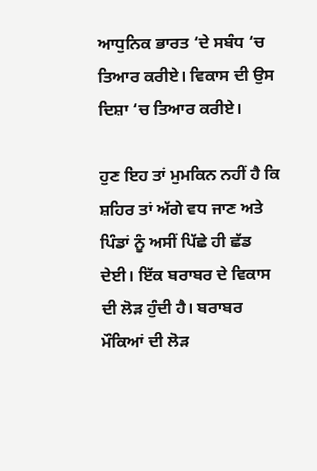ਆਧੁਨਿਕ ਭਾਰਤ ‘ਦੇ ਸਬੰਧ ‘ਚ ਤਿਆਰ ਕਰੀਏ। ਵਿਕਾਸ ਦੀ ਉਸ ਦਿਸ਼ਾ ‘ਚ ਤਿਆਰ ਕਰੀਏ।

ਹੁਣ ਇਹ ਤਾਂ ਮੁਮਕਿਨ ਨਹੀਂ ਹੈ ਕਿ ਸ਼ਹਿਰ ਤਾਂ ਅੱਗੇ ਵਧ ਜਾਣ ਅਤੇ ਪਿੰਡਾਂ ਨੂੰ ਅਸੀਂ ਪਿੱਛੇ ਹੀ ਛੱਡ ਦੇਈ। ਇੱਕ ਬਰਾਬਰ ਦੇ ਵਿਕਾਸ ਦੀ ਲੋੜ ਹੁੰਦੀ ਹੈ। ਬਰਾਬਰ ਮੌਕਿਆਂ ਦੀ ਲੋੜ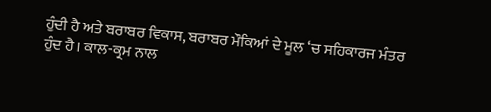ਹੁੰਦੀ ਹੈ ਅਤੇ ਬਰਾਬਰ ਵਿਕਾਸ, ਬਰਾਬਰ ਮੌਕਿਆਂ ਦੇ ਮੂਲ ‘ਚ ਸਹਿਕਾਰਜ ਮੰਤਰ ਹੁੰਦ ਹੈ। ਕਾਲ-ਕ੍ਰਮ ਨਾਲ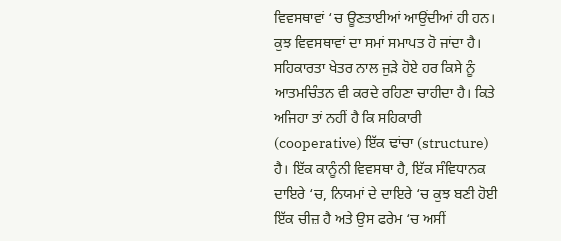ਵਿਵਸਥਾਵਾਂ ‘ਚ ਊਣਤਾਈਆਂ ਆਉਂਦੀਆਂ ਹੀ ਹਨ। ਕੁਝ ਵਿਵਸਥਾਵਾਂ ਦਾ ਸਮਾਂ ਸਮਾਪਤ ਹੋ ਜਾਂਦਾ ਹੈ। ਸਹਿਕਾਰਤਾ ਖੇਤਰ ਨਾਲ ਜੁੜੇ ਹੋਏ ਹਰ ਕਿਸੇ ਨੂੰ ਆਤਮਚਿੰਤਨ ਵੀ ਕਰਦੇ ਰਹਿਣਾ ਚਾਹੀਦਾ ਹੈ। ਕਿਤੇ ਅਜਿਹਾ ਤਾਂ ਨਹੀਂ ਹੈ ਕਿ ਸਹਿਕਾਰੀ (cooperative) ਇੱਕ ਢਾਂਚਾ (structure) ਹੈ। ਇੱਕ ਕਾਨੂੰਨੀ ਵਿਵਸਥਾ ਹੈ, ਇੱਕ ਸੰਵਿਧਾਨਕ ਦਾਇਰੇ ‘ਚ, ਨਿਯਮਾਂ ਦੇ ਦਾਇਰੇ ‘ਚ ਕੁਝ ਬਣੀ ਹੋਈ ਇੱਕ ਚੀਜ਼ ਹੈ ਅਤੇ ਉਸ ਫਰੇਮ ‘ਚ ਅਸੀਂ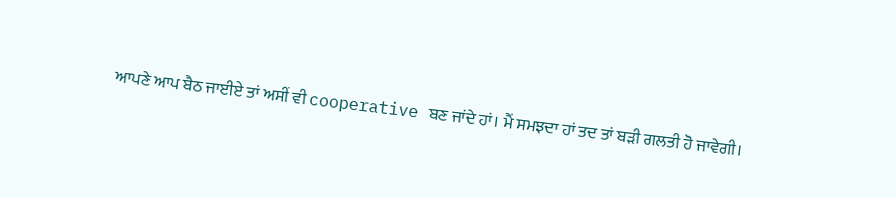ਆਪਣੇ ਆਪ ਬੈਠ ਜਾਈਏ ਤਾਂ ਅਸੀਂ ਵੀ cooperative ਬਣ ਜਾਂਦੇ ਹਾਂ। ਮੈਂ ਸਮਝਦਾ ਹਾਂ ਤਦ ਤਾਂ ਬੜੀ ਗਲਤੀ ਹੋ ਜਾਵੇਗੀ।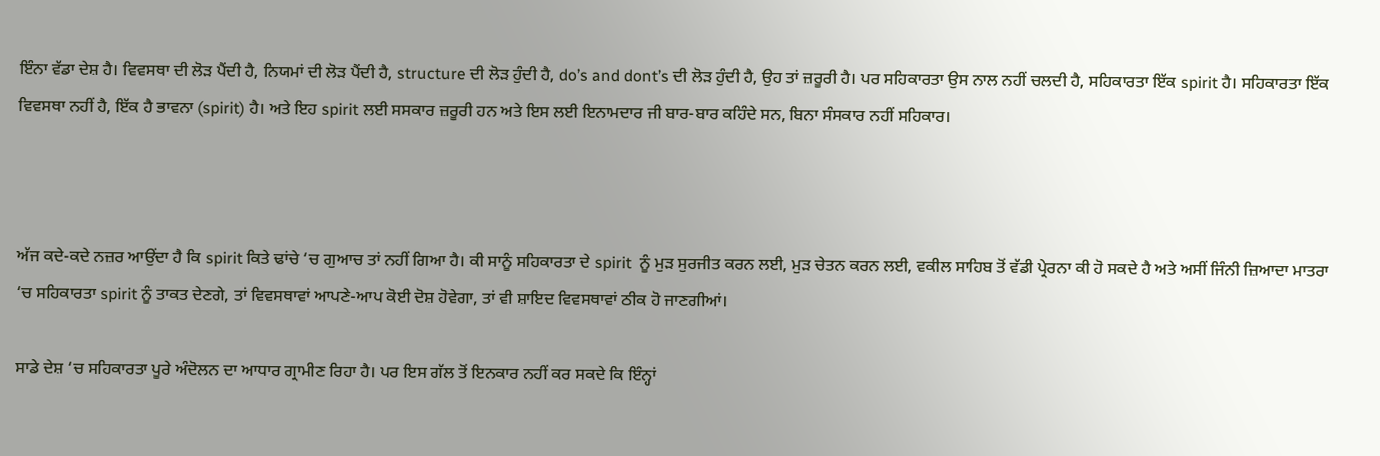ਇੰਨਾ ਵੱਡਾ ਦੇਸ਼ ਹੈ। ਵਿਵਸਥਾ ਦੀ ਲੋੜ ਪੈਂਦੀ ਹੈ, ਨਿਯਮਾਂ ਦੀ ਲੋੜ ਪੈਂਦੀ ਹੈ, structure ਦੀ ਲੋੜ ਹੁੰਦੀ ਹੈ, do’s and dont’s ਦੀ ਲੋੜ ਹੁੰਦੀ ਹੈ, ਉਹ ਤਾਂ ਜ਼ਰੂਰੀ ਹੈ। ਪਰ ਸਹਿਕਾਰਤਾ ਉਸ ਨਾਲ ਨਹੀਂ ਚਲਦੀ ਹੈ, ਸਹਿਕਾਰਤਾ ਇੱਕ spirit ਹੈ। ਸਹਿਕਾਰਤਾ ਇੱਕ ਵਿਵਸਥਾ ਨਹੀਂ ਹੈ, ਇੱਕ ਹੈ ਭਾਵਨਾ (spirit) ਹੈ। ਅਤੇ ਇਹ spirit ਲਈ ਸਸਕਾਰ ਜ਼ਰੂਰੀ ਹਨ ਅਤੇ ਇਸ ਲਈ ਇਨਾਮਦਾਰ ਜੀ ਬਾਰ-ਬਾਰ ਕਹਿੰਦੇ ਸਨ, ਬਿਨਾ ਸੰਸਕਾਰ ਨਹੀਂ ਸਹਿਕਾਰ।



ਅੱਜ ਕਦੇ-ਕਦੇ ਨਜ਼ਰ ਆਉਂਦਾ ਹੈ ਕਿ spirit ਕਿਤੇ ਢਾਂਚੇ ‘ਚ ਗੁਆਚ ਤਾਂ ਨਹੀਂ ਗਿਆ ਹੈ। ਕੀ ਸਾਨੂੰ ਸਹਿਕਾਰਤਾ ਦੇ spirit  ਨੂੰ ਮੁੜ ਸੁਰਜੀਤ ਕਰਨ ਲਈ, ਮੁੜ ਚੇਤਨ ਕਰਨ ਲਈ, ਵਕੀਲ ਸਾਹਿਬ ਤੋਂ ਵੱਡੀ ਪ੍ਰੇਰਨਾ ਕੀ ਹੋ ਸਕਦੇ ਹੈ ਅਤੇ ਅਸੀਂ ਜਿੰਨੀ ਜ਼ਿਆਦਾ ਮਾਤਰਾ ‘ਚ ਸਹਿਕਾਰਤਾ spirit ਨੂੰ ਤਾਕਤ ਦੇਣਗੇ, ਤਾਂ ਵਿਵਸਥਾਵਾਂ ਆਪਣੇ-ਆਪ ਕੋਈ ਦੋਸ਼ ਹੋਵੇਗਾ, ਤਾਂ ਵੀ ਸ਼ਾਇਦ ਵਿਵਸਥਾਵਾਂ ਠੀਕ ਹੋ ਜਾਣਗੀਆਂ।

ਸਾਡੇ ਦੇਸ਼ ‘ਚ ਸਹਿਕਾਰਤਾ ਪੂਰੇ ਅੰਦੋਲਨ ਦਾ ਆਧਾਰ ਗ੍ਰਾਮੀਣ ਰਿਹਾ ਹੈ। ਪਰ ਇਸ ਗੱਲ ਤੋਂ ਇਨਕਾਰ ਨਹੀਂ ਕਰ ਸਕਦੇ ਕਿ ਇੰਨ੍ਹਾਂ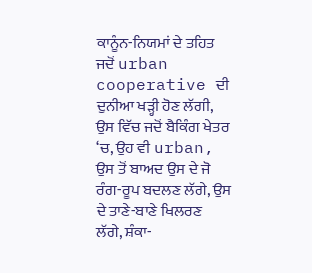ਕਾਨੂੰਨ-ਨਿਯਮਾਂ ਦੇ ਤਹਿਤ  ਜਦੋਂ urban cooperative ਦੀ ਦੁਨੀਆ ਖੜ੍ਹੀ ਹੋਣ ਲੱਗੀ, ਉਸ ਵਿੱਚ ਜਦੋਂ ਬੈਕਿੰਗ ਖੇਤਰ ‘ਚ, ਉਹ ਵੀ urban, ਉਸ ਤੋਂ ਬਾਅਦ ਉਸ ਦੇ ਜੋ ਰੰਗ-ਰੂਪ ਬਦਲਣ ਲੱਗੇ, ਉਸ ਦੇ ਤਾਣੇ-ਬਾਣੇ ਖਿਲਰਣ ਲੱਗੇ, ਸ਼ੰਕਾ-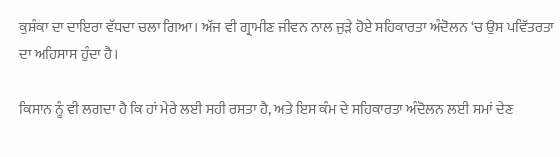ਕੁਸ਼ੰਕਾ ਦਾ ਦਾਇਰਾ ਵੱਧਦਾ ਚਲਾ ਗਿਆ। ਅੱਜ ਵੀ ਗ੍ਰਾਮੀਣ ਜੀਵਨ ਨਾਲ ਜੁੜੇ ਹੋਏ ਸਹਿਕਾਰਤਾ ਅੰਦੋਲਨ ‘ਚ ਉਸ ਪਵਿੱਤਰਤਾ ਦਾ ਅਹਿਸਾਸ ਹੁੰਦਾ ਹੈ।

ਕਿਸਾਨ ਨੂੰ ਵੀ ਲਗਦਾ ਹੈ ਕਿ ਹਾਂ ਮੇਰੇ ਲਈ ਸਹੀ ਰਸਤਾ ਹੈ, ਅਤੇ ਇਸ ਕੰਮ ਦੇ ਸਹਿਕਾਰਤਾ ਅੰਦੋਲਨ ਲਈ ਸਮਾਂ ਦੇਣ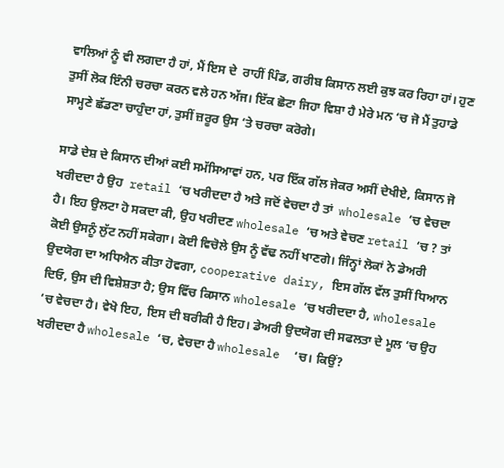ਵਾਲਿਆਂ ਨੂੰ ਵੀ ਲਗਦਾ ਹੈ ਹਾਂ, ਮੈਂ ਇਸ ਦੇ  ਰਾਹੀਂ ਪਿੰਡ, ਗਰੀਬ ਕਿਸਾਨ ਲਈ ਕੁਝ ਕਰ ਰਿਹਾ ਹਾਂ। ਹੁਣ ਤੁਸੀਂ ਲੋਕ ਇੰਨੀ ਚਰਚਾ ਕਰਨ ਵਲੇ ਹਨ ਅੱਜ। ਇੱਕ ਛੋਟਾ ਜਿਹਾ ਵਿਸ਼ਾ ਹੈ ਮੇਰੇ ਮਨ ‘ਚ ਜੋ ਮੈਂ ਤੁਹਾਡੇ ਸਾਮ੍ਹਣੇ ਛੱਡਣਾ ਚਾਹੁੰਦਾ ਹਾਂ, ਤੁਸੀਂ ਜ਼ਰੂਰ ਉਸ ‘ਤੇ ਚਰਚਾ ਕਰੋਗੇ।

ਸਾਡੇ ਦੇਸ਼ ਦੇ ਕਿਸਾਨ ਦੀਆਂ ਕਈ ਸਮੱਸਿਆਵਾਂ ਹਨ, ਪਰ ਇੱਕ ਗੱਲ ਜੇਕਰ ਅਸੀਂ ਦੇਖੀਏ, ਕਿਸਾਨ ਜੋ ਖਰੀਦਦਾ ਹੈ ਉਹ  retail ‘ਚ ਖਰੀਦਦਾ ਹੈ ਅਤੇ ਜਦੋਂ ਵੇਚਦਾ ਹੈ ਤਾਂ  wholesale ‘ਚ ਵੇਚਦਾ ਹੈ। ਇਹ ਉਲਟਾ ਹੋ ਸਕਦਾ ਕੀ, ਉਹ ਖਰੀਦਣ wholesale ‘ਚ ਅਤੇ ਵੇਚਣ retail ‘ਚ ? ਤਾਂ ਕੋਈ ਉਸਨੂੰ ਲੁੱਟ ਨਹੀਂ ਸਕੇਗਾ। ਕੋਈ ਵਿਚੋਲੇ ਉਸ ਨੂੰ ਵੱਢ ਨਹੀਂ ਖਾਣਗੇ। ਜਿੰਨ੍ਹਾਂ ਲੋਕਾਂ ਨੇ ਡੇਅਰੀ ਉਦਯੋਗ ਦਾ ਅਧਿਐਨ ਕੀਤਾ ਹੋਵਗਾ, cooperative dairy, ਇਸ ਗੱਲ ਵੱਲ ਤੁਸੀਂ ਧਿਆਨ ਦਿਓ, ਉਸ ਦੀ ਵਿਸ਼ੇਸ਼ਤਾ ਹੈ; ਉਸ ਵਿੱਚ ਕਿਸਾਨ wholesale ‘ਚ ਖਰੀਦਦਾ ਹੈ, wholesale ‘ਚ ਵੇਚਦਾ ਹੈ। ਵੇਖੋ ਇਹ, ਇਸ ਦੀ ਬਰੀਕੀ ਹੈ ਇਹ। ਡੇਅਰੀ ਉਦਯੋਗ ਦੀ ਸਫਲਤਾ ਦੇ ਮੂਲ ‘ਚ ਉਹ ਖਰੀਦਦਾ ਹੈ wholesale ‘ਚ, ਵੇਚਦਾ ਹੈ wholesale  ‘ਚ। ਕਿਉਂ?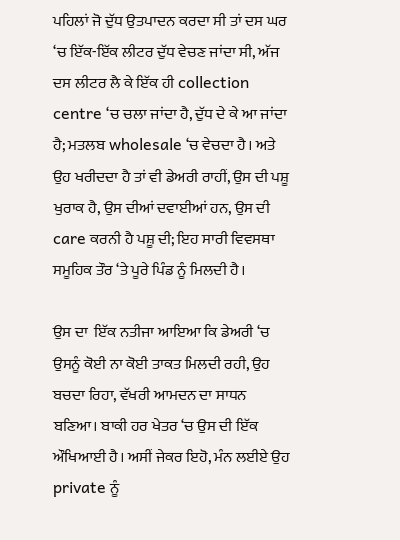ਪਹਿਲਾਂ ਜੋ ਦੁੱਧ ਉਤਪਾਦਨ ਕਰਦਾ ਸੀ ਤਾਂ ਦਸ ਘਰ ‘ਚ ਇੱਕ-ਇੱਕ ਲੀਟਰ ਦੁੱਧ ਵੇਚਣ ਜਾਂਦਾ ਸੀ, ਅੱਜ ਦਸ ਲੀਟਰ ਲੈ ਕੇ ਇੱਕ ਹੀ collection centre ‘ਚ ਚਲਾ ਜਾਂਦਾ ਹੈ, ਦੁੱਧ ਦੇ ਕੇ ਆ ਜਾਂਦਾ ਹੈ; ਮਤਲਬ wholesale ‘ਚ ਵੇਚਦਾ ਹੈ। ਅਤੇ ਉਹ ਖਰੀਦਦਾ ਹੈ ਤਾਂ ਵੀ ਡੇਅਰੀ ਰਾਹੀਂ, ਉਸ ਦੀ ਪਸ਼ੂ ਖੁਰਾਕ ਹੈ, ਉਸ ਦੀਆਂ ਦਵਾਈਆਂ ਹਨ, ਉਸ ਦੀ care ਕਰਨੀ ਹੈ ਪਸ਼ੂ ਦੀ; ਇਹ ਸਾਰੀ ਵਿਵਸਥਾ ਸਮੂਹਿਕ ਤੌਰ ‘ਤੇ ਪੂਰੇ ਪਿੰਡ ਨੂੰ ਮਿਲਦੀ ਹੈ।

ਉਸ ਦਾ  ਇੱਕ ਨਤੀਜਾ ਆਇਆ ਕਿ ਡੇਅਰੀ ‘ਚ ਉਸਨੂੰ ਕੋਈ ਨਾ ਕੋਈ ਤਾਕਤ ਮਿਲਦੀ ਰਹੀ, ਉਹ ਬਚਦਾ ਰਿਹਾ, ਵੱਖਰੀ ਆਮਦਨ ਦਾ ਸਾਧਨ ਬਣਿਆ। ਬਾਕੀ ਹਰ ਖੇਤਰ ‘ਚ ਉਸ ਦੀ ਇੱਕ ਔਖਿਆਈ ਹੈ। ਅਸੀਂ ਜੇਕਰ ਇਹੋ, ਮੰਨ ਲਈਏ ਉਹ private ਨੂੰ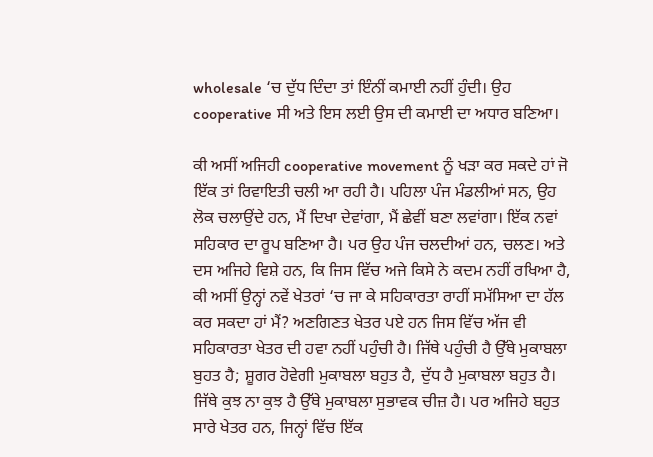wholesale ‘ਚ ਦੁੱਧ ਦਿੰਦਾ ਤਾਂ ਇੰਨੀਂ ਕਮਾਈ ਨਹੀਂ ਹੁੰਦੀ। ਉਹ cooperative ਸੀ ਅਤੇ ਇਸ ਲਈ ਉਸ ਦੀ ਕਮਾਈ ਦਾ ਅਧਾਰ ਬਣਿਆ।

ਕੀ ਅਸੀਂ ਅਜਿਹੀ cooperative movement ਨੂੰ ਖੜਾ ਕਰ ਸਕਦੇ ਹਾਂ ਜੋ ਇੱਕ ਤਾਂ ਰਿਵਾਇਤੀ ਚਲੀ ਆ ਰਹੀ ਹੈ। ਪਹਿਲਾ ਪੰਜ ਮੰਡਲੀਆਂ ਸਨ, ਉਹ ਲੋਕ ਚਲਾਉਂਦੇ ਹਨ, ਮੈਂ ਦਿਖਾ ਦੇਵਾਂਗਾ, ਮੈਂ ਛੇਵੀਂ ਬਣਾ ਲਵਾਂਗਾ। ਇੱਕ ਨਵਾਂ ਸਹਿਕਾਰ ਦਾ ਰੂਪ ਬਣਿਆ ਹੈ। ਪਰ ਉਹ ਪੰਜ ਚਲਦੀਆਂ ਹਨ, ਚਲਣ। ਅਤੇ ਦਸ ਅਜਿਹੇ ਵਿਸ਼ੇ ਹਨ, ਕਿ ਜਿਸ ਵਿੱਚ ਅਜੇ ਕਿਸੇ ਨੇ ਕਦਮ ਨਹੀਂ ਰਖਿਆ ਹੈ, ਕੀ ਅਸੀਂ ਉਨ੍ਹਾਂ ਨਵੇਂ ਖੇਤਰਾਂ ‘ਚ ਜਾ ਕੇ ਸਹਿਕਾਰਤਾ ਰਾਹੀਂ ਸਮੱਸਿਆ ਦਾ ਹੱਲ ਕਰ ਸਕਦਾ ਹਾਂ ਮੈਂ? ਅਣਗਿਣਤ ਖੇਤਰ ਪਏ ਹਨ ਜਿਸ ਵਿੱਚ ਅੱਜ ਵੀ ਸਹਿਕਾਰਤਾ ਖੇਤਰ ਦੀ ਹਵਾ ਨਹੀਂ ਪਹੁੰਚੀ ਹੈ। ਜਿੱਥੇ ਪਹੁੰਚੀ ਹੈ ਉੱਥੇ ਮੁਕਾਬਲਾ ਬੁਹਤ ਹੈ; ਸ਼ੂਗਰ ਹੋਵੇਗੀ ਮੁਕਾਬਲਾ ਬਹੁਤ ਹੈ, ਦੁੱਧ ਹੈ ਮੁਕਾਬਲਾ ਬਹੁਤ ਹੈ। ਜਿੱਥੇ ਕੁਝ ਨਾ ਕੁਝ ਹੈ ਉੱਥੇ ਮੁਕਾਬਲਾ ਸੁਭਾਵਕ ਚੀਜ਼ ਹੈ। ਪਰ ਅਜਿਹੇ ਬਹੁਤ ਸਾਰੇ ਖੇਤਰ ਹਨ, ਜਿਨ੍ਹਾਂ ਵਿੱਚ ਇੱਕ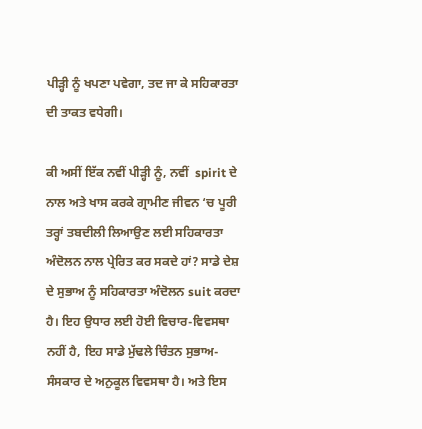ਪੀੜ੍ਹੀ ਨੂੰ ਖਪਣਾ ਪਵੇਗਾ, ਤਦ ਜਾ ਕੇ ਸਹਿਕਾਰਤਾ ਦੀ ਤਾਕਤ ਵਧੇਗੀ।

ਕੀ ਅਸੀਂ ਇੱਕ ਨਵੀਂ ਪੀੜ੍ਹੀ ਨੂੰ, ਨਵੀਂ  spirit ਦੇ ਨਾਲ ਅਤੇ ਖਾਸ ਕਰਕੇ ਗ੍ਰਾਮੀਣ ਜੀਵਨ ‘ਚ ਪੂਰੀ ਤਰ੍ਹਾਂ ਤਬਦੀਲੀ ਲਿਆਉਣ ਲਈ ਸਹਿਕਾਰਤਾ ਅੰਦੋਲਨ ਨਾਲ ਪ੍ਰੇਰਿਤ ਕਰ ਸਕਦੇ ਹਾਂ? ਸਾਡੇ ਦੇਸ਼ ਦੇ ਸੁਭਾਅ ਨੂੰ ਸਹਿਕਾਰਤਾ ਅੰਦੋਲਨ suit ਕਰਦਾ ਹੈ। ਇਹ ਉਧਾਰ ਲਈ ਹੋਈ ਵਿਚਾਰ-ਵਿਵਸਥਾ ਨਹੀਂ ਹੈ, ਇਹ ਸਾਡੇ ਮੁੱਢਲੇ ਚਿੰਤਨ ਸੁਭਾਅ-ਸੰਸਕਾਰ ਦੇ ਅਨੁਕੂਲ ਵਿਵਸਥਾ ਹੈ। ਅਤੇ ਇਸ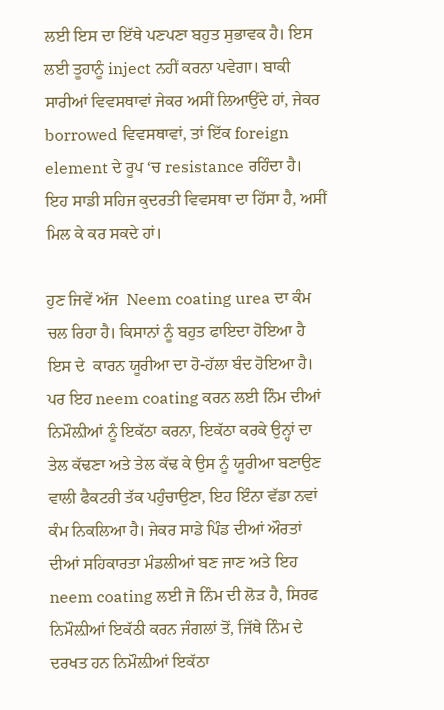ਲਈ ਇਸ ਦਾ ਇੱਥੇ ਪਣਪਣਾ ਬਹੁਤ ਸੁਭਾਵਕ ਹੈ। ਇਸ ਲਈ ਤੂਹਾਨੂੰ inject ਨਹੀਂ ਕਰਨਾ ਪਵੇਗਾ। ਬਾਕੀ ਸਾਰੀਆਂ ਵਿਵਸਥਾਵਾਂ ਜੇਕਰ ਅਸੀਂ ਲਿਆਉਂਦੇ ਹਾਂ, ਜੇਕਰ borrowed ਵਿਵਸਥਾਵਾਂ, ਤਾਂ ਇੱਕ foreign element ਦੇ ਰੂਪ ‘ਚ resistance ਰਹਿੰਦਾ ਹੈ। ਇਹ ਸਾਡੀ ਸਹਿਜ ਕੁਦਰਤੀ ਵਿਵਸਥਾ ਦਾ ਹਿੱਸਾ ਹੈ, ਅਸੀਂ ਮਿਲ ਕੇ ਕਰ ਸਕਦੇ ਹਾਂ।

ਹੁਣ ਜਿਵੇਂ ਅੱਜ  Neem coating urea ਦਾ ਕੰਮ ਚਲ ਰਿਹਾ ਹੈ। ਕਿਸਾਨਾਂ ਨੂੰ ਬਹੁਤ ਫਾਇਦਾ ਹੋਇਆ ਹੈ ਇਸ ਦੇ  ਕਾਰਨ ਯੂਰੀਆ ਦਾ ਹੋ-ਹੱਲਾ ਬੰਦ ਹੋਇਆ ਹੈ। ਪਰ ਇਹ neem coating ਕਰਨ ਲਈ ਨਿੰਮ ਦੀਆਂ ਨਿਮੌਲ਼ੀਆਂ ਨੂੰ ਇਕੱਠਾ ਕਰਨਾ, ਇਕੱਠਾ ਕਰਕੇ ਉਨ੍ਹਾਂ ਦਾ  ਤੇਲ ਕੱਢਣਾ ਅਤੇ ਤੇਲ ਕੱਢ ਕੇ ਉਸ ਨੂੰ ਯੂਰੀਆ ਬਣਾਉਣ ਵਾਲੀ ਫੈਕਟਰੀ ਤੱਕ ਪਹੁੰਚਾਉਣਾ, ਇਹ ਇੰਨਾ ਵੱਡਾ ਨਵਾਂ ਕੰਮ ਨਿਕਲਿਆ ਹੈ। ਜੇਕਰ ਸਾਡੇ ਪਿੰਡ ਦੀਆਂ ਔਰਤਾਂ ਦੀਆਂ ਸਹਿਕਾਰਤਾ ਮੰਡਲੀਆਂ ਬਣ ਜਾਣ ਅਤੇ ਇਹ neem coating ਲਈ ਜੋ ਨਿੰਮ ਦੀ ਲੋੜ ਹੈ, ਸਿਰਫ ਨਿਮੌਲ਼ੀਆਂ ਇਕੱਠੀ ਕਰਨ ਜੰਗਲਾਂ ਤੋਂ, ਜਿੱਥੇ ਨਿੰਮ ਦੇ ਦਰਖਤ ਹਨ ਨਿਮੌਲ਼ੀਆਂ ਇਕੱਠਾ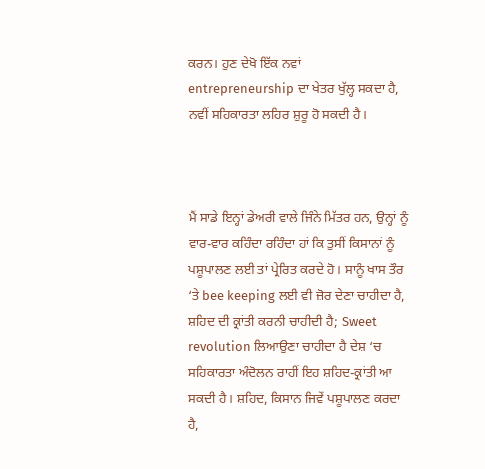ਕਰਨ। ਹੁਣ ਦੇਖੋ ਇੱਕ ਨਵਾਂ entrepreneurship ਦਾ ਖੇਤਰ ਖੁੱਲ੍ਹ ਸਕਦਾ ਹੈ, ਨਵੀਂ ਸਹਿਕਾਰਤਾ ਲਹਿਰ ਸ਼ੁਰੂ ਹੋ ਸਕਦੀ ਹੈ।



ਮੈਂ ਸਾਡੇ ਇਨ੍ਹਾਂ ਡੇਅਰੀ ਵਾਲੇ ਜਿੰਨੇ ਮਿੱਤਰ ਹਨ, ਉਨ੍ਹਾਂ ਨੂੰ ਵਾਰ-ਵਾਰ ਕਹਿੰਦਾ ਰਹਿੰਦਾ ਹਾਂ ਕਿ ਤੁਸੀਂ ਕਿਸਾਨਾਂ ਨੂੰ ਪਸ਼ੂਪਾਲਣ ਲਈ ਤਾਂ ਪ੍ਰੇਰਿਤ ਕਰਦੇ ਹੋ। ਸਾਨੂੰ ਖਾਸ ਤੌਰ ‘ਤੇ bee keeping ਲਈ ਵੀ ਜ਼ੋਰ ਦੇਣਾ ਚਾਹੀਦਾ ਹੈ, ਸ਼ਹਿਦ ਦੀ ਕ੍ਰਾਂਤੀ ਕਰਨੀ ਚਾਹੀਦੀ ਹੈ; Sweet revolution ਲਿਆਉਣਾ ਚਾਹੀਦਾ ਹੈ ਦੇਸ਼ ‘ਚ ਸਹਿਕਾਰਤਾ ਅੰਦੋਲਨ ਰਾਹੀਂ ਇਹ ਸ਼ਹਿਦ-ਕ੍ਰਾਂਤੀ ਆ ਸਕਦੀ ਹੈ। ਸ਼ਹਿਦ, ਕਿਸਾਨ ਜਿਵੇਂ ਪਸ਼ੂਪਾਲਣ ਕਰਦਾ ਹੈ,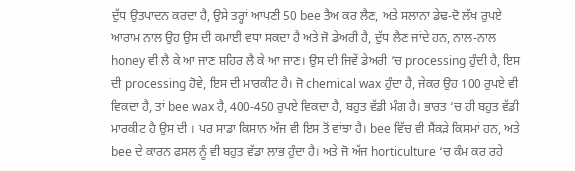ਦੁੱਧ ਉਤਪਾਦਨ ਕਰਦਾ ਹੈ, ਉਸੇ ਤਰ੍ਹਾਂ ਆਪਣੀ 50 bee ਤੈਅ ਕਰ ਲੈਣ, ਅਤੇ ਸਲਾਨਾ ਡੇਢ-ਦੋ ਲੱਖ ਰੁਪਏ ਆਰਾਮ ਨਾਲ ਉਹ ਉਸ ਦੀ ਕਮਾਈ ਵਧਾ ਸਕਦਾ ਹੈ ਅਤੇ ਜੋ ਡੇਅਰੀ ਹੈ, ਦੁੱਧ ਲੈਣ ਜਾਂਦੇ ਹਨ, ਨਾਲ-ਨਾਲ honey ਵੀ ਲੈ ਕੇ ਆ ਜਾਣ ਸ਼ਹਿਰ ਲੈ ਕੇ ਆ ਜਾਣ। ਉਸ ਦੀ ਜਿਵੇਂ ਡੇਅਰੀ ‘ਚ processing ਹੁੰਦੀ ਹੈ, ਇਸ ਦੀ processing ਹੋਵੇ, ਇਸ ਦੀ ਮਾਰਕੀਟ ਹੈ। ਜੋ chemical wax ਹੁੰਦਾ ਹੈ, ਜੇਕਰ ਉਹ 100 ਰੁਪਏ ਵੀ ਵਿਕਦਾ ਹੈ, ਤਾਂ bee wax ਹੈ, 400-450 ਰੁਪਏ ਵਿਕਦਾ ਹੈ, ਬਹੁਤ ਵੱਡੀ ਮੰਗ ਹੈ। ਭਾਰਤ ‘ਚ ਹੀ ਬਹੁਤ ਵੱਡੀ ਮਾਰਕੀਟ ਹੈ ਉਸ ਦੀ । ਪਰ ਸਾਡਾ ਕਿਸਾਨ ਅੱਜ ਵੀ ਇਸ ਤੋਂ ਵਾਂਝਾ ਹੈ। bee ਵਿੱਚ ਵੀ ਸੈਂਕੜੇ ਕਿਸਮਾਂ ਹਨ, ਅਤੇ bee ਦੇ ਕਾਰਨ ਫਸਲ ਨੂੰ ਵੀ ਬਹੁਤ ਵੱਡਾ ਲਾਭ ਹੁੰਦਾ ਹੈ। ਅਤੇ ਜੋ ਅੱਜ horticulture ‘ਚ ਕੰਮ ਕਰ ਰਹੇ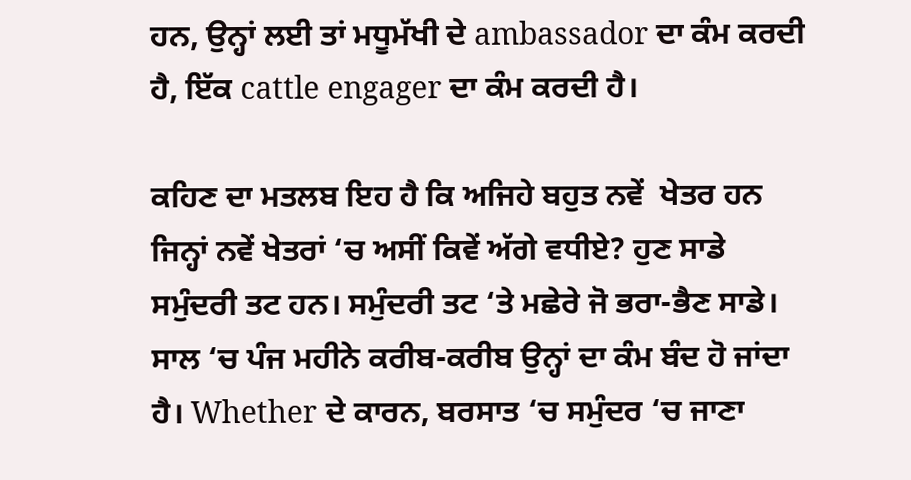ਹਨ, ਉਨ੍ਹਾਂ ਲਈ ਤਾਂ ਮਧੂਮੱਖੀ ਦੇ ambassador ਦਾ ਕੰਮ ਕਰਦੀ ਹੈ, ਇੱਕ cattle engager ਦਾ ਕੰਮ ਕਰਦੀ ਹੈ।

ਕਹਿਣ ਦਾ ਮਤਲਬ ਇਹ ਹੈ ਕਿ ਅਜਿਹੇ ਬਹੁਤ ਨਵੇਂ  ਖੇਤਰ ਹਨ ਜਿਨ੍ਹਾਂ ਨਵੇਂ ਖੇਤਰਾਂ ‘ਚ ਅਸੀਂ ਕਿਵੇਂ ਅੱਗੇ ਵਧੀਏ? ਹੁਣ ਸਾਡੇ ਸਮੁੰਦਰੀ ਤਟ ਹਨ। ਸਮੁੰਦਰੀ ਤਟ ‘ਤੇ ਮਛੇਰੇ ਜੋ ਭਰਾ-ਭੈਣ ਸਾਡੇ। ਸਾਲ ‘ਚ ਪੰਜ ਮਹੀਨੇ ਕਰੀਬ-ਕਰੀਬ ਉਨ੍ਹਾਂ ਦਾ ਕੰਮ ਬੰਦ ਹੋ ਜਾਂਦਾ ਹੈ। Whether ਦੇ ਕਾਰਨ, ਬਰਸਾਤ ‘ਚ ਸਮੁੰਦਰ ‘ਚ ਜਾਣਾ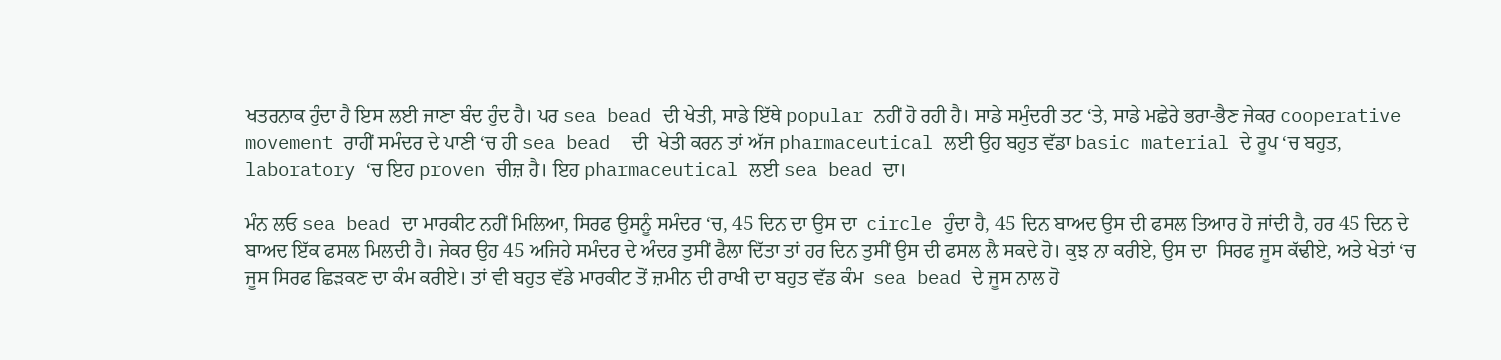ਖਤਰਨਾਕ ਹੁੰਦਾ ਹੈ ਇਸ ਲਈ ਜਾਣਾ ਬੰਦ ਹੁੰਦ ਹੈ। ਪਰ sea bead ਦੀ ਖੇਤੀ, ਸਾਡੇ ਇੱਥੇ popular ਨਹੀਂ ਹੋ ਰਹੀ ਹੈ। ਸਾਡੇ ਸਮੁੰਦਰੀ ਤਟ ‘ਤੇ, ਸਾਡੇ ਮਛੇਰੇ ਭਰਾ-ਭੈਣ ਜੇਕਰ cooperative movement ਰਾਹੀਂ ਸਮੰਦਰ ਦੇ ਪਾਣੀ ‘ਚ ਹੀ sea bead  ਦੀ  ਖੇਤੀ ਕਰਨ ਤਾਂ ਅੱਜ pharmaceutical ਲਈ ਉਹ ਬਹੁਤ ਵੱਡਾ basic material ਦੇ ਰੂਪ ‘ਚ ਬਹੁਤ, laboratory ‘ਚ ਇਹ proven ਚੀਜ਼ ਹੈ। ਇਹ pharmaceutical ਲਈ sea bead ਦਾ।

ਮੰਨ ਲਓ sea bead ਦਾ ਮਾਰਕੀਟ ਨਹੀਂ ਮਿਲਿਆ, ਸਿਰਫ ਉਸਨੂੰ ਸਮੰਦਰ ‘ਚ, 45 ਦਿਨ ਦਾ ਉਸ ਦਾ  circle ਹੁੰਦਾ ਹੈ, 45 ਦਿਨ ਬਾਅਦ ਉਸ ਦੀ ਫਸਲ ਤਿਆਰ ਹੋ ਜਾਂਦੀ ਹੈ, ਹਰ 45 ਦਿਨ ਦੇ ਬਾਅਦ ਇੱਕ ਫਸਲ ਮਿਲਦੀ ਹੈ। ਜੇਕਰ ਉਹ 45 ਅਜਿਹੇ ਸਮੰਦਰ ਦੇ ਅੰਦਰ ਤੁਸੀਂ ਫੈਲਾ ਦਿੱਤਾ ਤਾਂ ਹਰ ਦਿਨ ਤੁਸੀਂ ਉਸ ਦੀ ਫਸਲ ਲੈ ਸਕਦੇ ਹੋ। ਕੁਝ ਨਾ ਕਰੀਏ, ਉਸ ਦਾ  ਸਿਰਫ ਜੂਸ ਕੱਢੀਏ, ਅਤੇ ਖੇਤਾਂ ‘ਚ ਜੂਸ ਸਿਰਫ ਛਿੜਕਣ ਦਾ ਕੰਮ ਕਰੀਏ। ਤਾਂ ਵੀ ਬਹੁਤ ਵੱਡੇ ਮਾਰਕੀਟ ਤੋਂ ਜ਼ਮੀਨ ਦੀ ਰਾਖੀ ਦਾ ਬਹੁਤ ਵੱਡ ਕੰਮ  sea bead ਦੇ ਜੂਸ ਨਾਲ ਹੋ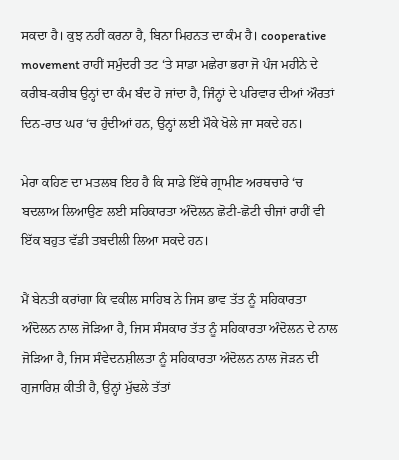ਸਕਦਾ ਹੈ। ਕੁਝ ਨਹੀਂ ਕਰਨਾ ਹੈ, ਬਿਨਾ ਮਿਹਨਤ ਦਾ ਕੰਮ ਹੈ। cooperative movement ਰਾਹੀਂ ਸਮੁੰਦਰੀ ਤਟ ‘ਤੇ ਸਾਡਾ ਮਛੇਰਾ ਭਰਾ ਜੋ ਪੰਜ ਮਹੀਨੇ ਦੇ ਕਰੀਬ-ਕਰੀਬ ਉਨ੍ਹਾਂ ਦਾ ਕੰਮ ਬੰਦ ਹੋ ਜਾਂਦਾ ਹੈ, ਜਿੰਨ੍ਹਾਂ ਦੇ ਪਰਿਵਾਰ ਦੀਆਂ ਔਰਤਾਂ ਦਿਨ-ਰਾਤ ਘਰ ‘ਚ ਹੁੰਦੀਆਂ ਹਨ, ਉਨ੍ਹਾਂ ਲਈ ਮੌਕੇ ਖੋਲੇ ਜਾ ਸਕਦੇ ਹਨ।

ਮੇਰਾ ਕਹਿਣ ਦਾ ਮਤਲਬ ਇਹ ਹੈ ਕਿ ਸਾਡੇ ਇੱਥੇ ਗ੍ਰਾਮੀਣ ਅਰਥਚਾਰੇ ‘ਚ ਬਦਲਾਅ ਲਿਆਉਣ ਲਈ ਸਹਿਕਾਰਤਾ ਅੰਦੋਲਨ ਛੋਟੀ-ਛੋਟੀ ਚੀਜਾਂ ਰਾਹੀਂ ਵੀ ਇੱਕ ਬਹੁਤ ਵੱਡੀ ਤਬਦੀਲੀ ਲਿਆ ਸਕਦੇ ਹਨ।

ਮੈਂ ਬੇਨਤੀ ਕਰਾਂਗਾ ਕਿ ਵਕੀਲ ਸਾਹਿਬ ਨੇ ਜਿਸ ਭਾਵ ਤੱਤ ਨੂੰ ਸਹਿਕਾਰਤਾ ਅੰਦੋਲਨ ਨਾਲ ਜੋੜਿਆ ਹੈ, ਜਿਸ ਸੰਸਕਾਰ ਤੱਤ ਨੂੰ ਸਹਿਕਾਰਤਾ ਅੰਦੋਲਨ ਦੇ ਨਾਲ ਜੋੜਿਆ ਹੈ, ਜਿਸ ਸੰਵੇਦਨਸ਼ੀਲਤਾ ਨੂੰ ਸਹਿਕਾਰਤਾ ਅੰਦੋਲਨ ਨਾਲ ਜੋੜਨ ਦੀ ਗੁਜਾਰਿਸ਼ ਕੀਤੀ ਹੈ, ਉਨ੍ਹਾਂ ਮੁੱਢਲੇ ਤੱਤਾਂ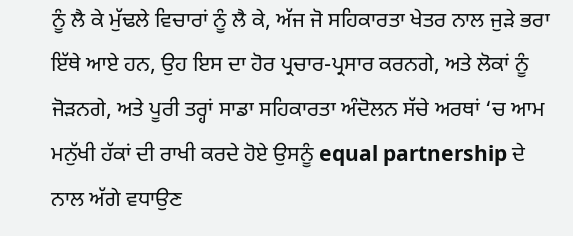ਨੂੰ ਲੈ ਕੇ ਮੁੱਢਲੇ ਵਿਚਾਰਾਂ ਨੂੰ ਲੈ ਕੇ, ਅੱਜ ਜੋ ਸਹਿਕਾਰਤਾ ਖੇਤਰ ਨਾਲ ਜੁੜੇ ਭਰਾ ਇੱਥੇ ਆਏ ਹਨ, ਉਹ ਇਸ ਦਾ ਹੋਰ ਪ੍ਰਚਾਰ-ਪ੍ਰਸਾਰ ਕਰਨਗੇ, ਅਤੇ ਲੋਕਾਂ ਨੂੰ ਜੋੜਨਗੇ, ਅਤੇ ਪੂਰੀ ਤਰ੍ਹਾਂ ਸਾਡਾ ਸਹਿਕਾਰਤਾ ਅੰਦੋਲਨ ਸੱਚੇ ਅਰਥਾਂ ‘ਚ ਆਮ ਮਨੁੱਖੀ ਹੱਕਾਂ ਦੀ ਰਾਖੀ ਕਰਦੇ ਹੋਏ ਉਸਨੂੰ equal partnership ਦੇ ਨਾਲ ਅੱਗੇ ਵਧਾਉਣ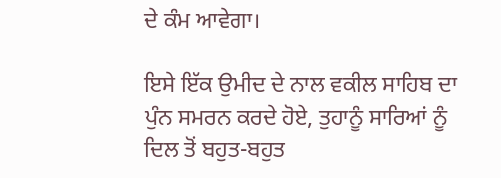ਦੇ ਕੰਮ ਆਵੇਗਾ।

ਇਸੇ ਇੱਕ ਉਮੀਦ ਦੇ ਨਾਲ ਵਕੀਲ ਸਾਹਿਬ ਦਾ ਪੁੰਨ ਸਮਰਨ ਕਰਦੇ ਹੋਏ, ਤੁਹਾਨੂੰ ਸਾਰਿਆਂ ਨੂੰ ਦਿਲ ਤੋਂ ਬਹੁਤ-ਬਹੁਤ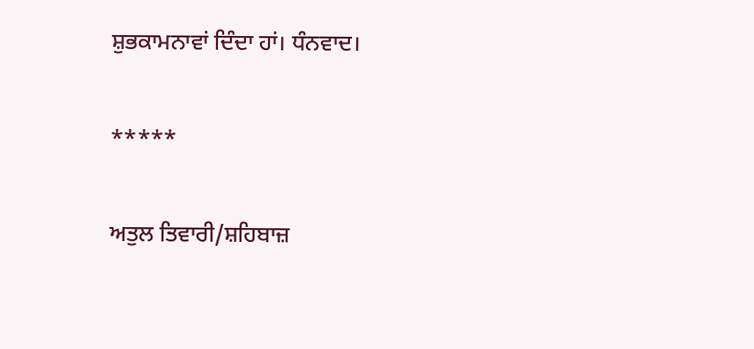ਸ਼ੁਭਕਾਮਨਾਵਾਂ ਦਿੰਦਾ ਹਾਂ। ਧੰਨਵਾਦ।

*****

ਅਤੁਲ ਤਿਵਾਰੀ/ਸ਼ਹਿਬਾਜ਼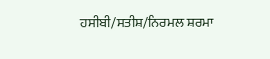ਹਸੀਬੀ/ਸਤੀਸ਼/ਨਿਰਮਲ ਸ਼ਰਮਾ